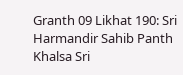Granth 09 Likhat 190: Sri Harmandir Sahib Panth Khalsa Sri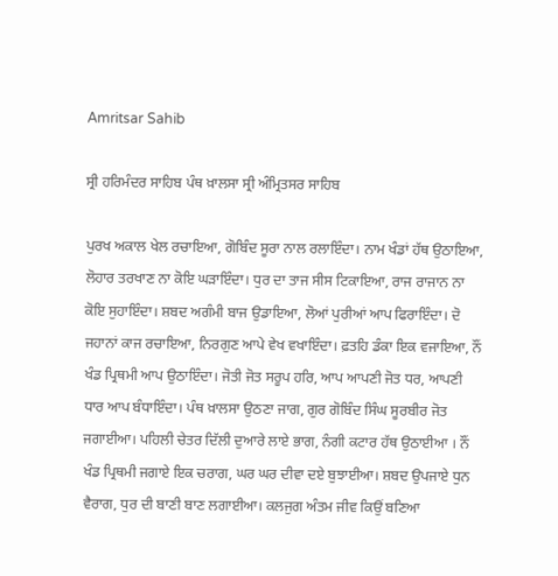Amritsar Sahib

ਸ੍ਰੀ ਹਰਿਮੰਦਰ ਸਾਹਿਬ ਪੰਥ ਖ਼ਾਲਸਾ ਸ੍ਰੀ ਅੰਮ੍ਰਿਤਸਰ ਸਾਹਿਬ

ਪੁਰਖ ਅਕਾਲ ਖੇਲ ਰਚਾਇਆ, ਗੋਬਿੰਦ ਸੂਰਾ ਨਾਲ ਰਲਾਇੰਦਾ। ਨਾਮ ਖੰਡਾਂ ਹੱਥ ਉਠਾਇਆ, ਲੋਹਾਰ ਤਰਖਾਣ ਨਾ ਕੋਇ ਘੜਾਇੰਦਾ। ਧੁਰ ਦਾ ਤਾਜ ਸੀਸ ਟਿਕਾਇਆ, ਰਾਜ ਰਾਜਾਨ ਨਾ ਕੋਇ ਸੁਹਾਇੰਦਾ। ਸ਼ਬਦ ਅਗੰਮੀ ਬਾਜ ਉਡਾਇਆ, ਲੋਆਂ ਪੁਰੀਆਂ ਆਪ ਫਿਰਾਇੰਦਾ। ਦੋ ਜਹਾਨਾਂ ਕਾਜ ਰਚਾਇਆ, ਨਿਰਗੁਣ ਆਪੇ ਵੇਖ ਵਖਾਇੰਦਾ। ਫ਼ਤਹਿ ਡੰਕਾ ਇਕ ਵਜਾਇਆ, ਨੌਂ ਖੰਡ ਪ੍ਰਿਥਮੀ ਆਪ ਉਠਾਇੰਦਾ। ਜੋਤੀ ਜੋਤ ਸਰੂਪ ਹਰਿ, ਆਪ ਆਪਣੀ ਜੋਤ ਧਰ, ਆਪਣੀ ਧਾਰ ਆਪ ਬੰਧਾਇੰਦਾ। ਪੰਥ ਖ਼ਾਲਸਾ ਉਠਣਾ ਜਾਗ, ਗੁਰ ਗੋਬਿੰਦ ਸਿੰਘ ਸੂਰਬੀਰ ਜੋਤ ਜਗਾਈਆ। ਪਹਿਲੀ ਚੇਤਰ ਦਿੱਲੀ ਦੁਆਰੇ ਲਾਏ ਭਾਗ, ਨੰਗੀ ਕਟਾਰ ਹੱਥ ਉਠਾਈਆ । ਨੌਂ ਖੰਡ ਪ੍ਰਿਥਮੀ ਜਗਾਏ ਇਕ ਚਰਾਗ, ਘਰ ਘਰ ਦੀਵਾ ਦਏ ਬੁਝਾਈਆ। ਸ਼ਬਦ ਉਪਜਾਏ ਧੁਨ ਵੈਰਾਗ, ਧੁਰ ਦੀ ਬਾਣੀ ਬਾਣ ਲਗਾਈਆ। ਕਲਜੁਗ ਅੰਤਮ ਜੀਵ ਕਿਉਂ ਬਣਿਆ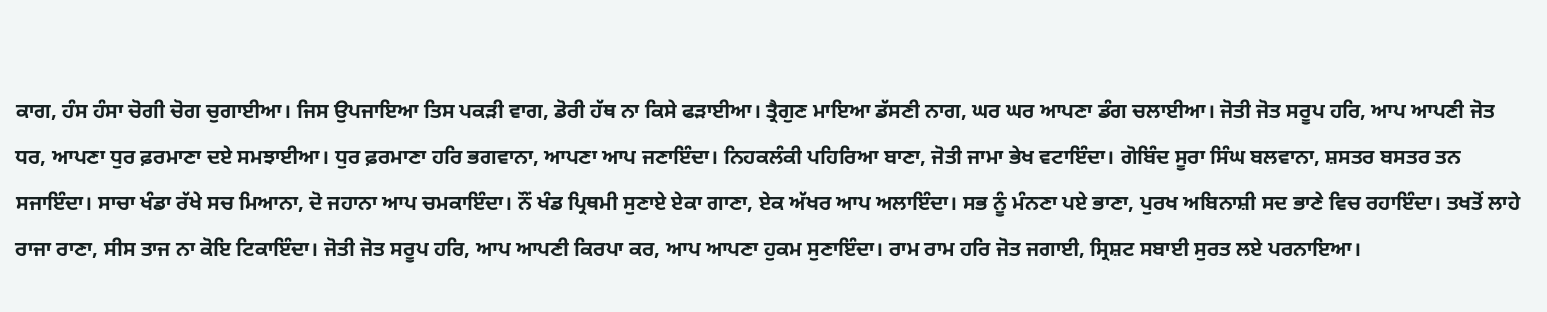ਕਾਗ, ਹੰਸ ਹੰਸਾ ਚੋਗੀ ਚੋਗ ਚੁਗਾਈਆ। ਜਿਸ ਉਪਜਾਇਆ ਤਿਸ ਪਕੜੀ ਵਾਗ, ਡੋਰੀ ਹੱਥ ਨਾ ਕਿਸੇ ਫੜਾਈਆ। ਤ੍ਰੈਗੁਣ ਮਾਇਆ ਡੱਸਣੀ ਨਾਗ, ਘਰ ਘਰ ਆਪਣਾ ਡੰਗ ਚਲਾਈਆ। ਜੋਤੀ ਜੋਤ ਸਰੂਪ ਹਰਿ, ਆਪ ਆਪਣੀ ਜੋਤ ਧਰ, ਆਪਣਾ ਧੁਰ ਫ਼ਰਮਾਣਾ ਦਏ ਸਮਝਾਈਆ। ਧੁਰ ਫ਼ਰਮਾਣਾ ਹਰਿ ਭਗਵਾਨਾ, ਆਪਣਾ ਆਪ ਜਣਾਇੰਦਾ। ਨਿਹਕਲੰਕੀ ਪਹਿਰਿਆ ਬਾਣਾ, ਜੋਤੀ ਜਾਮਾ ਭੇਖ ਵਟਾਇੰਦਾ। ਗੋਬਿੰਦ ਸੂਰਾ ਸਿੰਘ ਬਲਵਾਨਾ, ਸ਼ਸਤਰ ਬਸਤਰ ਤਨ ਸਜਾਇੰਦਾ। ਸਾਚਾ ਖੰਡਾ ਰੱਖੇ ਸਚ ਮਿਆਨਾ, ਦੋ ਜਹਾਨਾ ਆਪ ਚਮਕਾਇੰਦਾ। ਨੌਂ ਖੰਡ ਪ੍ਰਿਥਮੀ ਸੁਣਾਏ ਏਕਾ ਗਾਣਾ, ਏਕ ਅੱਖਰ ਆਪ ਅਲਾਇੰਦਾ। ਸਭ ਨੂੰ ਮੰਨਣਾ ਪਏ ਭਾਣਾ, ਪੁਰਖ ਅਬਿਨਾਸ਼ੀ ਸਦ ਭਾਣੇ ਵਿਚ ਰਹਾਇੰਦਾ। ਤਖਤੋਂ ਲਾਹੇ ਰਾਜਾ ਰਾਣਾ, ਸੀਸ ਤਾਜ ਨਾ ਕੋਇ ਟਿਕਾਇੰਦਾ। ਜੋਤੀ ਜੋਤ ਸਰੂਪ ਹਰਿ, ਆਪ ਆਪਣੀ ਕਿਰਪਾ ਕਰ, ਆਪ ਆਪਣਾ ਹੁਕਮ ਸੁਣਾਇੰਦਾ। ਰਾਮ ਰਾਮ ਹਰਿ ਜੋਤ ਜਗਾਈ, ਸ੍ਰਿਸ਼ਟ ਸਬਾਈ ਸੁਰਤ ਲਏ ਪਰਨਾਇਆ।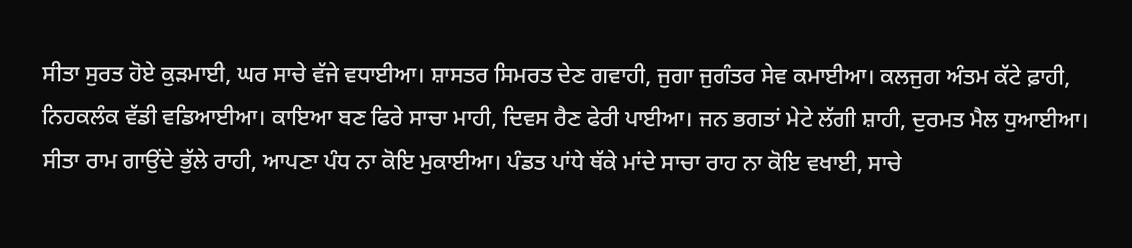ਸੀਤਾ ਸੁਰਤ ਹੋਏ ਕੁੜਮਾਈ, ਘਰ ਸਾਚੇ ਵੱਜੇ ਵਧਾਈਆ। ਸ਼ਾਸਤਰ ਸਿਮਰਤ ਦੇਣ ਗਵਾਹੀ, ਜੁਗਾ ਜੁਗੰਤਰ ਸੇਵ ਕਮਾਈਆ। ਕਲਜੁਗ ਅੰਤਮ ਕੱਟੇ ਫ਼ਾਹੀ, ਨਿਹਕਲੰਕ ਵੱਡੀ ਵਡਿਆਈਆ। ਕਾਇਆ ਬਣ ਫਿਰੇ ਸਾਚਾ ਮਾਹੀ, ਦਿਵਸ ਰੈਣ ਫੇਰੀ ਪਾਈਆ। ਜਨ ਭਗਤਾਂ ਮੇਟੇ ਲੱਗੀ ਸ਼ਾਹੀ, ਦੁਰਮਤ ਮੈਲ ਧੁਆਈਆ। ਸੀਤਾ ਰਾਮ ਗਾਉਂਦੇ ਭੁੱਲੇ ਰਾਹੀ, ਆਪਣਾ ਪੰਧ ਨਾ ਕੋਇ ਮੁਕਾਈਆ। ਪੰਡਤ ਪਾਂਧੇ ਥੱਕੇ ਮਾਂਦੇ ਸਾਚਾ ਰਾਹ ਨਾ ਕੋਇ ਵਖਾਈ, ਸਾਚੇ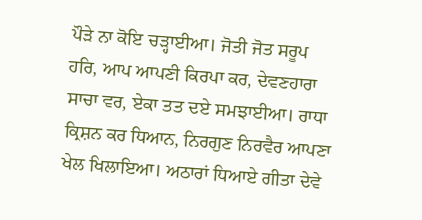ਪੌੜੇ ਨਾ ਕੋਇ ਚੜ੍ਹਾਈਆ। ਜੋਤੀ ਜੋਤ ਸਰੂਪ ਹਰਿ, ਆਪ ਆਪਣੀ ਕਿਰਪਾ ਕਰ, ਦੇਵਣਹਾਰਾ ਸਾਚਾ ਵਰ, ਏਕਾ ਤਤ ਦਏ ਸਮਝਾਈਆ। ਰਾਧਾ ਕ੍ਰਿਸ਼ਨ ਕਰ ਧਿਆਨ, ਨਿਰਗੁਣ ਨਿਰਵੈਰ ਆਪਣਾ ਖੇਲ ਖਿਲਾਇਆ। ਅਠਾਰਾਂ ਧਿਆਏ ਗੀਤਾ ਦੇਵੇ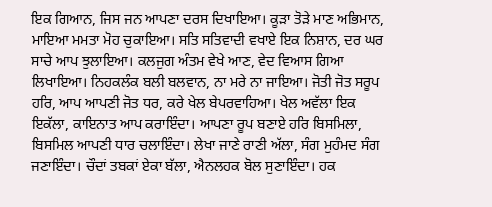ਇਕ ਗਿਆਨ, ਜਿਸ ਜਨ ਆਪਣਾ ਦਰਸ ਦਿਖਾਇਆ। ਕੂੜਾ ਤੋੜੇ ਮਾਣ ਅਭਿਮਾਨ, ਮਾਇਆ ਮਮਤਾ ਮੋਹ ਚੁਕਾਇਆ। ਸਤਿ ਸਤਿਵਾਦੀ ਵਖਾਏ ਇਕ ਨਿਸ਼ਾਨ, ਦਰ ਘਰ ਸਾਚੇ ਆਪ ਝੁਲਾਇਆ। ਕਲਜੁਗ ਅੰਤਮ ਵੇਖੇ ਆਣ, ਵੇਦ ਵਿਆਸ ਗਿਆ ਲਿਖਾਇਆ। ਨਿਹਕਲੰਕ ਬਲੀ ਬਲਵਾਨ, ਨਾ ਮਰੇ ਨਾ ਜਾਇਆ। ਜੋਤੀ ਜੋਤ ਸਰੂਪ ਹਰਿ, ਆਪ ਆਪਣੀ ਜੋਤ ਧਰ, ਕਰੇ ਖੇਲ ਬੇਪਰਵਾਹਿਆ। ਖੇਲ ਅਵੱਲਾ ਇਕ ਇਕੱਲਾ, ਕਾਇਨਾਤ ਆਪ ਕਰਾਇੰਦਾ। ਆਪਣਾ ਰੂਪ ਬਣਾਏ ਹਰਿ ਬਿਸਮਿਲਾ, ਬਿਸਮਿਲ ਆਪਣੀ ਧਾਰ ਚਲਾਇੰਦਾ। ਲੇਖਾ ਜਾਣੇ ਰਾਣੀ ਅੱਲਾ, ਸੰਗ ਮੁਹੰਮਦ ਸੰਗ ਜਣਾਇੰਦਾ। ਚੌਦਾਂ ਤਬਕਾਂ ਏਕਾ ਬੱਲਾ, ਐਨਲਹਕ ਬੋਲ ਸੁਣਾਇੰਦਾ। ਹਕ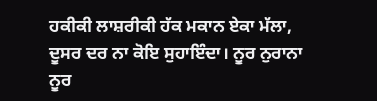ਹਕੀਕੀ ਲਾਸ਼ਰੀਕੀ ਹੱਕ ਮਕਾਨ ਏਕਾ ਮੱਲਾ, ਦੂਸਰ ਦਰ ਨਾ ਕੋਇ ਸੁਹਾਇੰਦਾ। ਨੂਰ ਨੁਰਾਨਾ ਨੂਰ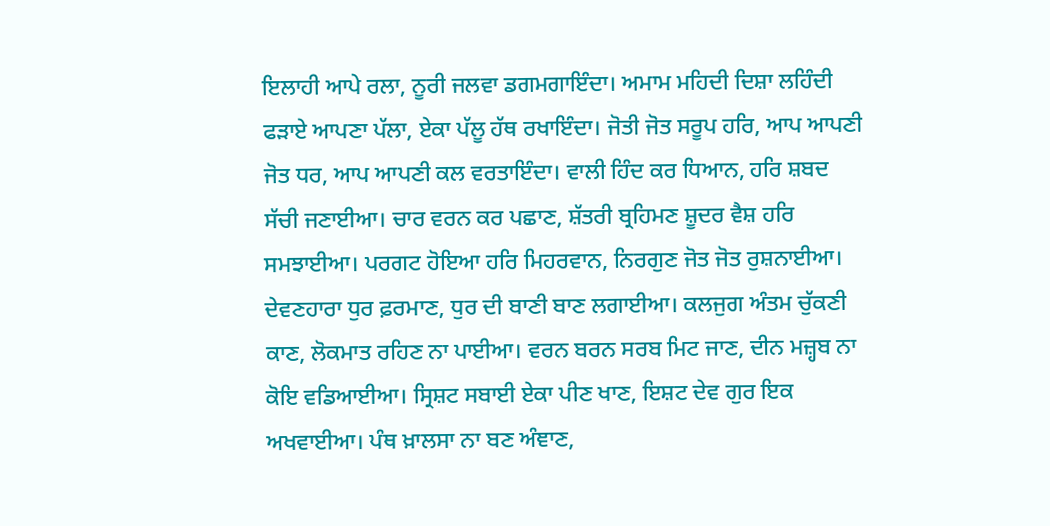ਇਲਾਹੀ ਆਪੇ ਰਲਾ, ਨੂਰੀ ਜਲਵਾ ਡਗਮਗਾਇੰਦਾ। ਅਮਾਮ ਮਹਿਦੀ ਦਿਸ਼ਾ ਲਹਿੰਦੀ ਫੜਾਏ ਆਪਣਾ ਪੱਲਾ, ਏਕਾ ਪੱਲੂ ਹੱਥ ਰਖਾਇੰਦਾ। ਜੋਤੀ ਜੋਤ ਸਰੂਪ ਹਰਿ, ਆਪ ਆਪਣੀ ਜੋਤ ਧਰ, ਆਪ ਆਪਣੀ ਕਲ ਵਰਤਾਇੰਦਾ। ਵਾਲੀ ਹਿੰਦ ਕਰ ਧਿਆਨ, ਹਰਿ ਸ਼ਬਦ ਸੱਚੀ ਜਣਾਈਆ। ਚਾਰ ਵਰਨ ਕਰ ਪਛਾਣ, ਸ਼ੱਤਰੀ ਬ੍ਰਹਿਮਣ ਸ਼ੂਦਰ ਵੈਸ਼ ਹਰਿ ਸਮਝਾਈਆ। ਪਰਗਟ ਹੋਇਆ ਹਰਿ ਮਿਹਰਵਾਨ, ਨਿਰਗੁਣ ਜੋਤ ਜੋਤ ਰੁਸ਼ਨਾਈਆ। ਦੇਵਣਹਾਰਾ ਧੁਰ ਫ਼ਰਮਾਣ, ਧੁਰ ਦੀ ਬਾਣੀ ਬਾਣ ਲਗਾਈਆ। ਕਲਜੁਗ ਅੰਤਮ ਚੁੱਕਣੀ ਕਾਣ, ਲੋਕਮਾਤ ਰਹਿਣ ਨਾ ਪਾਈਆ। ਵਰਨ ਬਰਨ ਸਰਬ ਮਿਟ ਜਾਣ, ਦੀਨ ਮਜ਼੍ਹਬ ਨਾ ਕੋਇ ਵਡਿਆਈਆ। ਸ੍ਰਿਸ਼ਟ ਸਬਾਈ ਏਕਾ ਪੀਣ ਖਾਣ, ਇਸ਼ਟ ਦੇਵ ਗੁਰ ਇਕ ਅਖਵਾਈਆ। ਪੰਥ ਖ਼ਾਲਸਾ ਨਾ ਬਣ ਅੰਞਾਣ,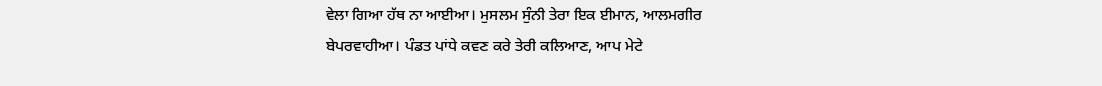ਵੇਲਾ ਗਿਆ ਹੱਥ ਨਾ ਆਈਆ। ਮੁਸਲਮ ਸੁੰਨੀ ਤੇਰਾ ਇਕ ਈਮਾਨ, ਆਲਮਗੀਰ ਬੇਪਰਵਾਹੀਆ। ਪੰਡਤ ਪਾਂਧੇ ਕਵਣ ਕਰੇ ਤੇਰੀ ਕਲਿਆਣ, ਆਪ ਮੇਟੇ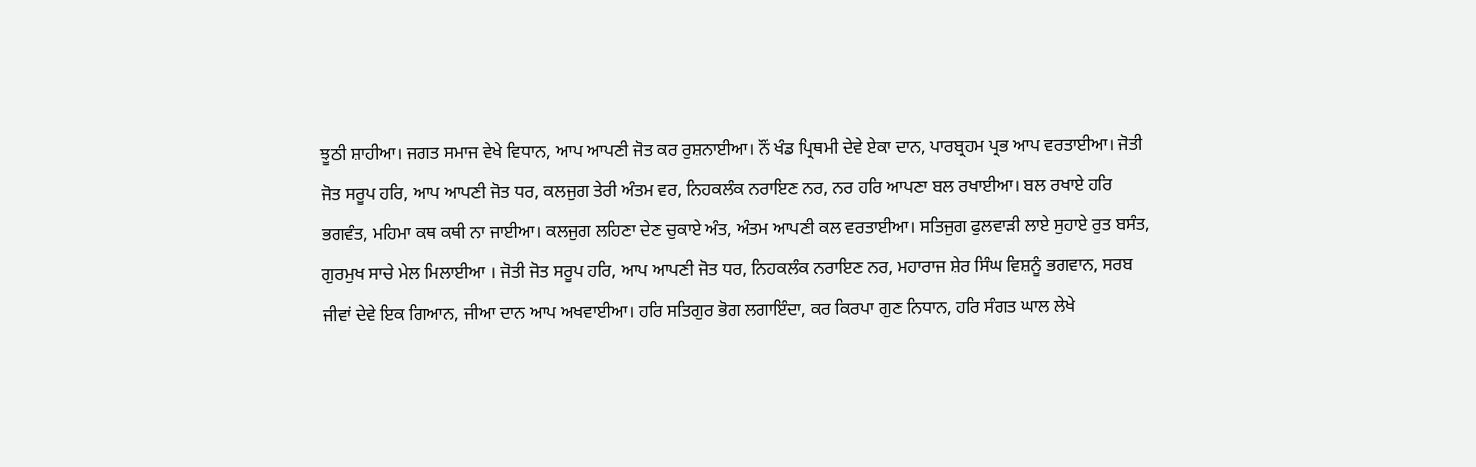ਝੂਠੀ ਸ਼ਾਹੀਆ। ਜਗਤ ਸਮਾਜ ਵੇਖੇ ਵਿਧਾਨ, ਆਪ ਆਪਣੀ ਜੋਤ ਕਰ ਰੁਸ਼ਨਾਈਆ। ਨੌਂ ਖੰਡ ਪ੍ਰਿਥਮੀ ਦੇਵੇ ਏਕਾ ਦਾਨ, ਪਾਰਬ੍ਰਹਮ ਪ੍ਰਭ ਆਪ ਵਰਤਾਈਆ। ਜੋਤੀ ਜੋਤ ਸਰੂਪ ਹਰਿ, ਆਪ ਆਪਣੀ ਜੋਤ ਧਰ, ਕਲਜੁਗ ਤੇਰੀ ਅੰਤਮ ਵਰ, ਨਿਹਕਲੰਕ ਨਰਾਇਣ ਨਰ, ਨਰ ਹਰਿ ਆਪਣਾ ਬਲ ਰਖਾਈਆ। ਬਲ ਰਖਾਏ ਹਰਿ ਭਗਵੰਤ, ਮਹਿਮਾ ਕਥ ਕਥੀ ਨਾ ਜਾਈਆ। ਕਲਜੁਗ ਲਹਿਣਾ ਦੇਣ ਚੁਕਾਏ ਅੰਤ, ਅੰਤਮ ਆਪਣੀ ਕਲ ਵਰਤਾਈਆ। ਸਤਿਜੁਗ ਫੁਲਵਾੜੀ ਲਾਏ ਸੁਹਾਏ ਰੁਤ ਬਸੰਤ, ਗੁਰਮੁਖ ਸਾਚੇ ਮੇਲ ਮਿਲਾਈਆ । ਜੋਤੀ ਜੋਤ ਸਰੂਪ ਹਰਿ, ਆਪ ਆਪਣੀ ਜੋਤ ਧਰ, ਨਿਹਕਲੰਕ ਨਰਾਇਣ ਨਰ, ਮਹਾਰਾਜ ਸ਼ੇਰ ਸਿੰਘ ਵਿਸ਼ਨੂੰ ਭਗਵਾਨ, ਸਰਬ ਜੀਵਾਂ ਦੇਵੇ ਇਕ ਗਿਆਨ, ਜੀਆ ਦਾਨ ਆਪ ਅਖਵਾਈਆ। ਹਰਿ ਸਤਿਗੁਰ ਭੋਗ ਲਗਾਇੰਦਾ, ਕਰ ਕਿਰਪਾ ਗੁਣ ਨਿਧਾਨ, ਹਰਿ ਸੰਗਤ ਘਾਲ ਲੇਖੇ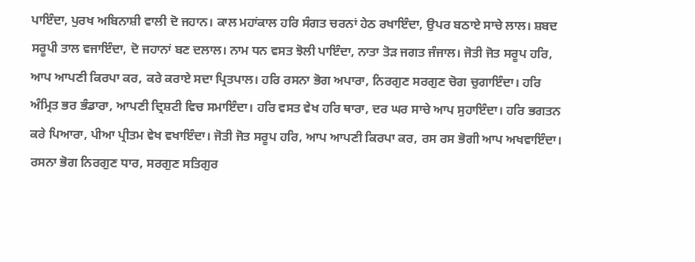ਪਾਇੰਦਾ, ਪੁਰਖ ਅਬਿਨਾਸ਼ੀ ਵਾਲੀ ਦੋ ਜਹਾਨ। ਕਾਲ ਮਹਾਂਕਾਲ ਹਰਿ ਸੰਗਤ ਚਰਨਾਂ ਹੇਠ ਰਖਾਇੰਦਾ, ਉਪਰ ਬਠਾਏ ਸਾਚੇ ਲਾਲ। ਸ਼ਬਦ ਸਰੂਪੀ ਤਾਲ ਵਜਾਇੰਦਾ, ਦੋ ਜਹਾਨਾਂ ਬਣ ਦਲਾਲ। ਨਾਮ ਧਨ ਵਸਤ ਝੋਲੀ ਪਾਇੰਦਾ, ਨਾਤਾ ਤੋੜ ਜਗਤ ਜੰਜਾਲ। ਜੋਤੀ ਜੋਤ ਸਰੂਪ ਹਰਿ, ਆਪ ਆਪਣੀ ਕਿਰਪਾ ਕਰ, ਕਰੇ ਕਰਾਏ ਸਦਾ ਪ੍ਰਿਤਪਾਲ। ਹਰਿ ਰਸਨਾ ਭੋਗ ਅਪਾਰਾ, ਨਿਰਗੁਣ ਸਰਗੁਣ ਚੋਗ ਚੁਗਾਇੰਦਾ। ਹਰਿ ਅੰਮ੍ਰਿਤ ਭਰ ਭੰਡਾਰਾ, ਆਪਣੀ ਦ੍ਰਿਸ਼ਟੀ ਵਿਚ ਸਮਾਇੰਦਾ। ਹਰਿ ਵਸਤ ਵੇਖ ਹਰਿ ਥਾਰਾ, ਦਰ ਘਰ ਸਾਚੇ ਆਪ ਸੁਹਾਇੰਦਾ। ਹਰਿ ਭਗਤਨ ਕਰੇ ਪਿਆਰਾ, ਪੀਆ ਪ੍ਰੀਤਮ ਵੇਖ ਵਖਾਇੰਦਾ। ਜੋਤੀ ਜੋਤ ਸਰੂਪ ਹਰਿ, ਆਪ ਆਪਣੀ ਕਿਰਪਾ ਕਰ, ਰਸ ਰਸ ਭੋਗੀ ਆਪ ਅਖਵਾਇੰਦਾ। ਰਸਨਾ ਭੋਗ ਨਿਰਗੁਣ ਧਾਰ, ਸਰਗੁਣ ਸਤਿਗੁਰ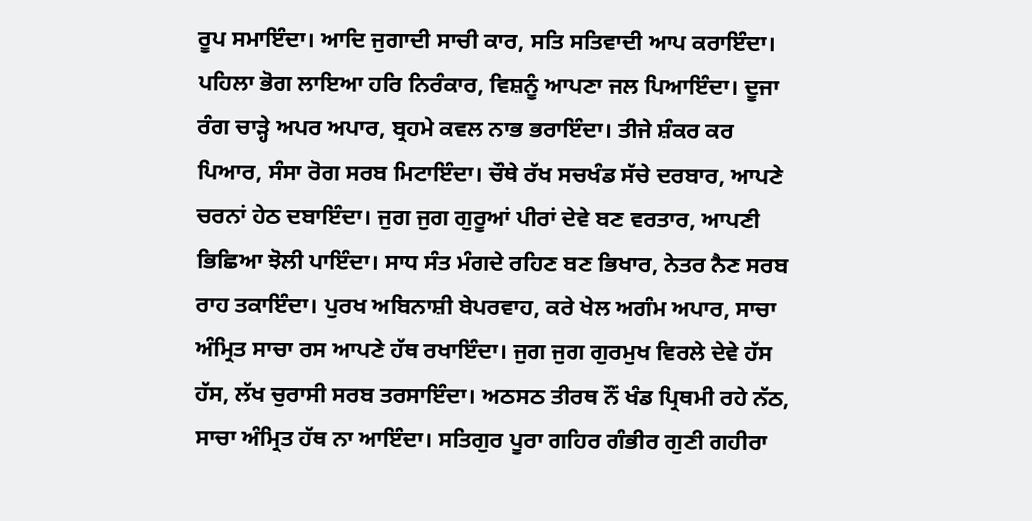ਰੂਪ ਸਮਾਇੰਦਾ। ਆਦਿ ਜੁਗਾਦੀ ਸਾਚੀ ਕਾਰ, ਸਤਿ ਸਤਿਵਾਦੀ ਆਪ ਕਰਾਇੰਦਾ। ਪਹਿਲਾ ਭੋਗ ਲਾਇਆ ਹਰਿ ਨਿਰੰਕਾਰ, ਵਿਸ਼ਨੂੰ ਆਪਣਾ ਜਲ ਪਿਆਇੰਦਾ। ਦੂਜਾ ਰੰਗ ਚਾੜ੍ਹੇ ਅਪਰ ਅਪਾਰ, ਬ੍ਰਹਮੇ ਕਵਲ ਨਾਭ ਭਰਾਇੰਦਾ। ਤੀਜੇ ਸ਼ੰਕਰ ਕਰ ਪਿਆਰ, ਸੰਸਾ ਰੋਗ ਸਰਬ ਮਿਟਾਇੰਦਾ। ਚੌਥੇ ਰੱਖ ਸਚਖੰਡ ਸੱਚੇ ਦਰਬਾਰ, ਆਪਣੇ ਚਰਨਾਂ ਹੇਠ ਦਬਾਇੰਦਾ। ਜੁਗ ਜੁਗ ਗੁਰੂਆਂ ਪੀਰਾਂ ਦੇਵੇ ਬਣ ਵਰਤਾਰ, ਆਪਣੀ ਭਿਛਿਆ ਝੋਲੀ ਪਾਇੰਦਾ। ਸਾਧ ਸੰਤ ਮੰਗਦੇ ਰਹਿਣ ਬਣ ਭਿਖਾਰ, ਨੇਤਰ ਨੈਣ ਸਰਬ ਰਾਹ ਤਕਾਇੰਦਾ। ਪੁਰਖ ਅਬਿਨਾਸ਼ੀ ਬੇਪਰਵਾਹ, ਕਰੇ ਖੇਲ ਅਗੰਮ ਅਪਾਰ, ਸਾਚਾ ਅੰਮ੍ਰਿਤ ਸਾਚਾ ਰਸ ਆਪਣੇ ਹੱਥ ਰਖਾਇੰਦਾ। ਜੁਗ ਜੁਗ ਗੁਰਮੁਖ ਵਿਰਲੇ ਦੇਵੇ ਹੱਸ ਹੱਸ, ਲੱਖ ਚੁਰਾਸੀ ਸਰਬ ਤਰਸਾਇੰਦਾ। ਅਠਸਠ ਤੀਰਥ ਨੌਂ ਖੰਡ ਪ੍ਰਿਥਮੀ ਰਹੇ ਨੱਠ, ਸਾਚਾ ਅੰਮ੍ਰਿਤ ਹੱਥ ਨਾ ਆਇੰਦਾ। ਸਤਿਗੁਰ ਪੂਰਾ ਗਹਿਰ ਗੰਭੀਰ ਗੁਣੀ ਗਹੀਰਾ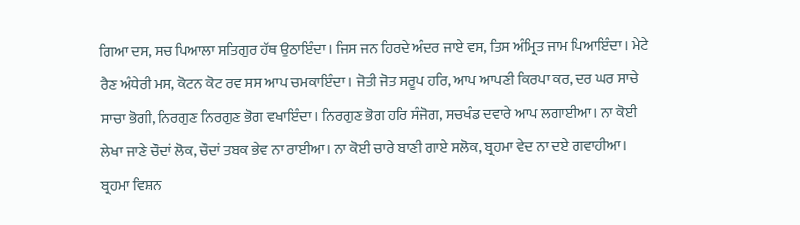ਗਿਆ ਦਸ, ਸਚ ਪਿਆਲਾ ਸਤਿਗੁਰ ਹੱਥ ਉਠਾਇੰਦਾ। ਜਿਸ ਜਨ ਹਿਰਦੇ ਅੰਦਰ ਜਾਏ ਵਸ, ਤਿਸ ਅੰਮ੍ਰਿਤ ਜਾਮ ਪਿਆਇੰਦਾ। ਮੇਟੇ ਰੈਣ ਅੰਧੇਰੀ ਮਸ, ਕੋਟਨ ਕੋਟ ਰਵ ਸਸ ਆਪ ਚਮਕਾਇੰਦਾ। ਜੋਤੀ ਜੋਤ ਸਰੂਪ ਹਰਿ, ਆਪ ਆਪਣੀ ਕਿਰਪਾ ਕਰ, ਦਰ ਘਰ ਸਾਚੇ ਸਾਚਾ ਭੋਗੀ, ਨਿਰਗੁਣ ਨਿਰਗੁਣ ਭੋਗ ਵਖਾਇੰਦਾ। ਨਿਰਗੁਣ ਭੋਗ ਹਰਿ ਸੰਜੋਗ, ਸਚਖੰਡ ਦਵਾਰੇ ਆਪ ਲਗਾਈਆ। ਨਾ ਕੋਈ ਲੇਖਾ ਜਾਣੇ ਚੌਦਾਂ ਲੋਕ, ਚੌਦਾਂ ਤਬਕ ਭੇਵ ਨਾ ਰਾਈਆ। ਨਾ ਕੋਈ ਚਾਰੇ ਬਾਣੀ ਗਾਏ ਸਲੋਕ, ਬ੍ਰਹਮਾ ਵੇਦ ਨਾ ਦਏ ਗਵਾਹੀਆ। ਬ੍ਰਹਮਾ ਵਿਸ਼ਨ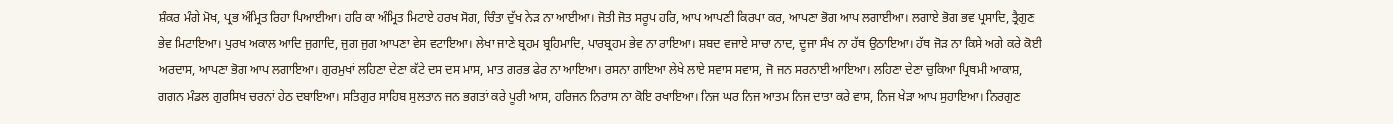ਸ਼ੰਕਰ ਮੰਗੇ ਮੋਖ, ਪ੍ਰਭ ਅੰਮ੍ਰਿਤ ਰਿਹਾ ਪਿਆਈਆ। ਹਰਿ ਕਾ ਅੰਮ੍ਰਿਤ ਮਿਟਾਏ ਹਰਖ ਸੋਗ, ਚਿੰਤਾ ਦੁੱਖ ਨੇੜ ਨਾ ਆਈਆ। ਜੋਤੀ ਜੋਤ ਸਰੂਪ ਹਰਿ, ਆਪ ਆਪਣੀ ਕਿਰਪਾ ਕਰ, ਆਪਣਾ ਭੋਗ ਆਪ ਲਗਾਈਆ। ਲਗਾਏ ਭੋਗ ਭਵ ਪ੍ਰਸਾਦਿ, ਤ੍ਰੈਗੁਣ ਭੇਵ ਮਿਟਾਇਆ। ਪੁਰਖ ਅਕਾਲ ਆਦਿ ਜੁਗਾਦਿ, ਜੁਗ ਜੁਗ ਆਪਣਾ ਵੇਸ ਵਟਾਇਆ। ਲੇਖਾ ਜਾਣੇ ਬ੍ਰਹਮ ਬ੍ਰਹਿਮਾਦਿ, ਪਾਰਬ੍ਰਹਮ ਭੇਵ ਨਾ ਰਾਇਆ। ਸ਼ਬਦ ਵਜਾਏ ਸਾਚਾ ਨਾਦ, ਦੂਜਾ ਸੰਖ ਨਾ ਹੱਥ ਉਠਾਇਆ। ਹੱਥ ਜੋੜ ਨਾ ਕਿਸੇ ਅਗੇ ਕਰੇ ਕੋਈ ਅਰਦਾਸ, ਆਪਣਾ ਭੋਗ ਆਪ ਲਗਾਇਆ। ਗੁਰਮੁਖਾਂ ਲਹਿਣਾ ਦੇਣਾ ਕੱਟੇ ਦਸ ਦਸ ਮਾਸ, ਮਾਤ ਗਰਭ ਫੇਰ ਨਾ ਆਇਆ। ਰਸਨਾ ਗਾਇਆ ਲੇਖੇ ਲਾਏ ਸਵਾਸ ਸਵਾਸ, ਜੋ ਜਨ ਸਰਨਾਈ ਆਇਆ। ਲਹਿਣਾ ਦੇਣਾ ਚੁਕਿਆ ਪ੍ਰਿਥਮੀ ਆਕਾਸ਼, ਗਗਨ ਮੰਡਲ ਗੁਰਸਿਖ ਚਰਨਾਂ ਹੇਠ ਦਬਾਇਆ। ਸਤਿਗੁਰ ਸਾਹਿਬ ਸੁਲਤਾਨ ਜਨ ਭਗਤਾਂ ਕਰੇ ਪੂਰੀ ਆਸ, ਹਰਿਜਨ ਨਿਰਾਸ ਨਾ ਕੋਇ ਰਖਾਇਆ। ਨਿਜ ਘਰ ਨਿਜ ਆਤਮ ਨਿਜ ਦਾਤਾ ਕਰੇ ਵਾਸ, ਨਿਜ ਖੇੜਾ ਆਪ ਸੁਹਾਇਆ। ਨਿਰਗੁਣ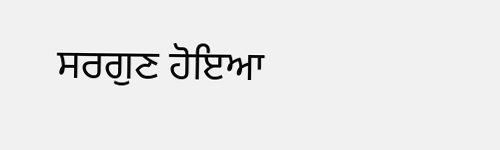ਸਰਗੁਣ ਹੋਇਆ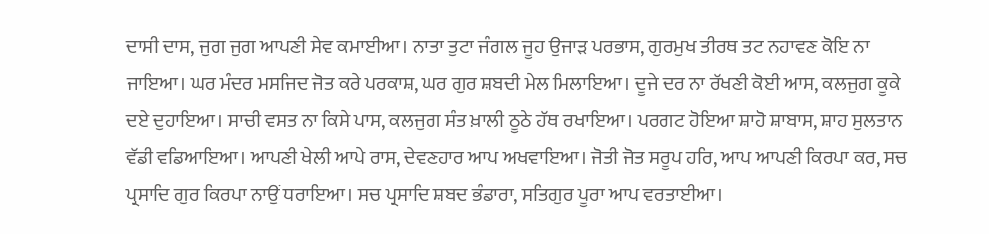ਦਾਸੀ ਦਾਸ, ਜੁਗ ਜੁਗ ਆਪਣੀ ਸੇਵ ਕਮਾਈਆ। ਨਾਤਾ ਤੁਟਾ ਜੰਗਲ ਜੂਹ ਉਜਾੜ ਪਰਭਾਸ, ਗੁਰਮੁਖ ਤੀਰਥ ਤਟ ਨਹਾਵਣ ਕੋਇ ਨਾ ਜਾਇਆ। ਘਰ ਮੰਦਰ ਮਸਜਿਦ ਜੋਤ ਕਰੇ ਪਰਕਾਸ਼, ਘਰ ਗੁਰ ਸ਼ਬਦੀ ਮੇਲ ਮਿਲਾਇਆ। ਦੂਜੇ ਦਰ ਨਾ ਰੱਖਣੀ ਕੋਈ ਆਸ, ਕਲਜੁਗ ਕੂਕੇ ਦਏ ਦੁਹਾਇਆ। ਸਾਚੀ ਵਸਤ ਨਾ ਕਿਸੇ ਪਾਸ, ਕਲਜੁਗ ਸੰਤ ਖ਼ਾਲੀ ਠੂਠੇ ਹੱਥ ਰਖਾਇਆ। ਪਰਗਟ ਹੋਇਆ ਸ਼ਾਹੋ ਸ਼ਾਬਾਸ, ਸ਼ਾਹ ਸੁਲਤਾਨ ਵੱਡੀ ਵਡਿਆਇਆ। ਆਪਣੀ ਖੇਲੀ ਆਪੇ ਰਾਸ, ਦੇਵਣਹਾਰ ਆਪ ਅਖਵਾਇਆ। ਜੋਤੀ ਜੋਤ ਸਰੂਪ ਹਰਿ, ਆਪ ਆਪਣੀ ਕਿਰਪਾ ਕਰ, ਸਚ ਪ੍ਰਸਾਦਿ ਗੁਰ ਕਿਰਪਾ ਨਾਉਂ ਧਰਾਇਆ। ਸਚ ਪ੍ਰਸਾਦਿ ਸ਼ਬਦ ਭੰਡਾਰਾ, ਸਤਿਗੁਰ ਪੂਰਾ ਆਪ ਵਰਤਾਈਆ।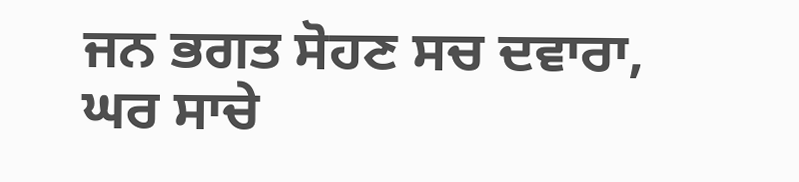ਜਨ ਭਗਤ ਸੋਹਣ ਸਚ ਦਵਾਰਾ, ਘਰ ਸਾਚੇ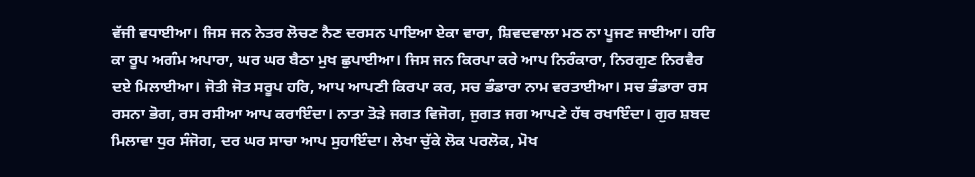ਵੱਜੀ ਵਧਾਈਆ। ਜਿਸ ਜਨ ਨੇਤਰ ਲੋਚਣ ਨੈਣ ਦਰਸਨ ਪਾਇਆ ਏਕਾ ਵਾਰਾ, ਸ਼ਿਵਦਵਾਲਾ ਮਠ ਨਾ ਪੂਜਣ ਜਾਈਆ। ਹਰਿ ਕਾ ਰੂਪ ਅਗੰਮ ਅਪਾਰਾ, ਘਰ ਘਰ ਬੈਠਾ ਮੁਖ ਛੁਪਾਈਆ। ਜਿਸ ਜਨ ਕਿਰਪਾ ਕਰੇ ਆਪ ਨਿਰੰਕਾਰਾ, ਨਿਰਗੁਣ ਨਿਰਵੈਰ ਦਏ ਮਿਲਾਈਆ। ਜੋਤੀ ਜੋਤ ਸਰੂਪ ਹਰਿ, ਆਪ ਆਪਣੀ ਕਿਰਪਾ ਕਰ, ਸਚ ਭੰਡਾਰਾ ਨਾਮ ਵਰਤਾਈਆ। ਸਚ ਭੰਡਾਰਾ ਰਸ ਰਸਨਾ ਭੋਗ, ਰਸ ਰਸੀਆ ਆਪ ਕਰਾਇੰਦਾ। ਨਾਤਾ ਤੋੜੇ ਜਗਤ ਵਿਜੋਗ, ਜੁਗਤ ਜਗ ਆਪਣੇ ਹੱਥ ਰਖਾਇੰਦਾ। ਗੁਰ ਸ਼ਬਦ ਮਿਲਾਵਾ ਧੁਰ ਸੰਜੋਗ, ਦਰ ਘਰ ਸਾਚਾ ਆਪ ਸੁਹਾਇੰਦਾ। ਲੇਖਾ ਚੁੱਕੇ ਲੋਕ ਪਰਲੋਕ, ਮੋਖ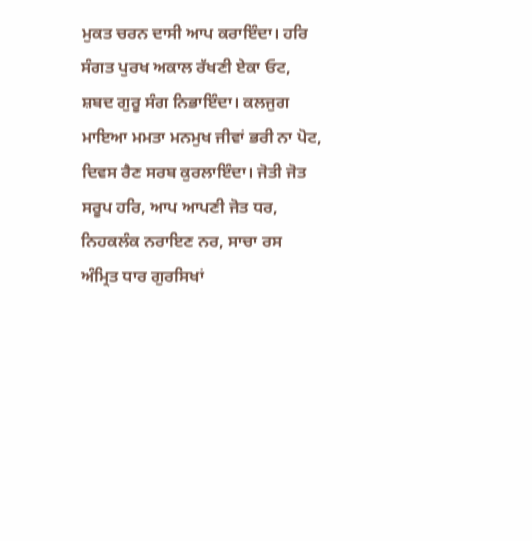ਮੁਕਤ ਚਰਨ ਦਾਸੀ ਆਪ ਕਰਾਇੰਦਾ। ਹਰਿ ਸੰਗਤ ਪੁਰਖ ਅਕਾਲ ਰੱਖਣੀ ਏਕਾ ਓਟ, ਸ਼ਬਦ ਗੁਰੂ ਸੰਗ ਨਿਭਾਇੰਦਾ। ਕਲਜੁਗ ਮਾਇਆ ਮਮਤਾ ਮਨਮੁਖ ਜੀਵਾਂ ਭਰੀ ਨਾ ਪੋਟ, ਦਿਵਸ ਰੈਣ ਸਰਬ ਕੁਰਲਾਇੰਦਾ। ਜੋਤੀ ਜੋਤ ਸਰੂਪ ਹਰਿ, ਆਪ ਆਪਣੀ ਜੋਤ ਧਰ, ਨਿਹਕਲੰਕ ਨਰਾਇਣ ਨਰ, ਸਾਚਾ ਰਸ ਅੰਮ੍ਰਿਤ ਧਾਰ ਗੁਰਸਿਖਾਂ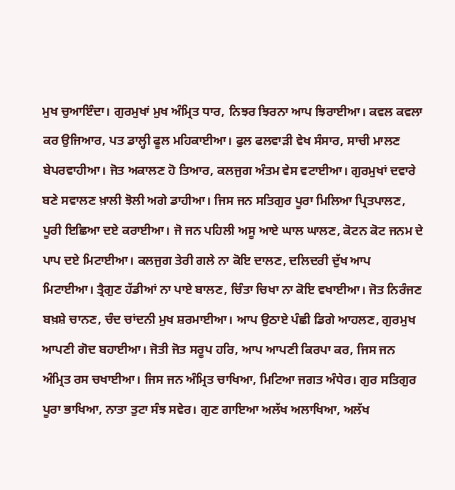ਮੁਖ ਚੁਆਇੰਦਾ। ਗੁਰਮੁਖਾਂ ਮੁਖ ਅੰਮ੍ਰਿਤ ਧਾਰ, ਨਿਝਰ ਝਿਰਨਾ ਆਪ ਝਿਰਾਈਆ। ਕਵਲ ਕਵਲਾ ਕਰ ਉਜਿਆਰ, ਪਤ ਡਾਲ੍ਹੀ ਫੂਲ ਮਹਿਕਾਈਆ। ਫੁਲ ਫਲਵਾੜੀ ਵੇਖ ਸੰਸਾਰ, ਸਾਚੀ ਮਾਲਣ ਬੇਪਰਵਾਹੀਆ। ਜੋਤ ਅਕਾਲਣ ਹੋ ਤਿਆਰ, ਕਲਜੁਗ ਅੰਤਮ ਵੇਸ ਵਟਾਈਆ। ਗੁਰਮੁਖਾਂ ਦਵਾਰੇ ਬਣੇ ਸਵਾਲਣ ਖ਼ਾਲੀ ਝੋਲੀ ਅਗੇ ਡਾਹੀਆ। ਜਿਸ ਜਨ ਸਤਿਗੁਰ ਪੂਰਾ ਮਿਲਿਆ ਪ੍ਰਿਤਪਾਲਣ, ਪੂਰੀ ਇਛਿਆ ਦਏ ਕਰਾਈਆ। ਜੋ ਜਨ ਪਹਿਲੀ ਅਸੂ ਆਏ ਘਾਲ ਘਾਲਣ, ਕੋਟਨ ਕੋਟ ਜਨਮ ਦੇ ਪਾਪ ਦਏ ਮਿਟਾਈਆ। ਕਲਜੁਗ ਤੇਰੀ ਗਲੇ ਨਾ ਕੋਇ ਦਾਲਣ, ਦਲਿਦਰੀ ਦੁੱਖ ਆਪ ਮਿਟਾਈਆ। ਤ੍ਰੈਗੁਣ ਹੱਡੀਆਂ ਨਾ ਪਾਏ ਬਾਲਣ, ਚਿੰਤਾ ਚਿਖਾ ਨਾ ਕੋਇ ਵਖਾਈਆ। ਜੋਤ ਨਿਰੰਜਣ ਬਖ਼ਸ਼ੇ ਚਾਨਣ, ਚੰਦ ਚਾਂਦਨੀ ਮੁਖ ਸ਼ਰਮਾਈਆ। ਆਪ ਉਠਾਏ ਪੰਛੀ ਡਿਗੇ ਆਹਲਣ, ਗੁਰਮੁਖ ਆਪਣੀ ਗੋਦ ਬਹਾਈਆ। ਜੋਤੀ ਜੋਤ ਸਰੂਪ ਹਰਿ, ਆਪ ਆਪਣੀ ਕਿਰਪਾ ਕਰ, ਜਿਸ ਜਨ ਅੰਮ੍ਰਿਤ ਰਸ ਚਖਾਈਆ। ਜਿਸ ਜਨ ਅੰਮ੍ਰਿਤ ਚਾਖਿਆ, ਮਿਟਿਆ ਜਗਤ ਅੰਧੇਰ। ਗੁਰ ਸਤਿਗੁਰ ਪੂਰਾ ਭਾਖਿਆ, ਨਾਤਾ ਤੁਟਾ ਸੰਝ ਸਵੇਰ। ਗੁਣ ਗਾਇਆ ਅਲੱਖ ਅਲਾਖਿਆ, ਅਲੱਖ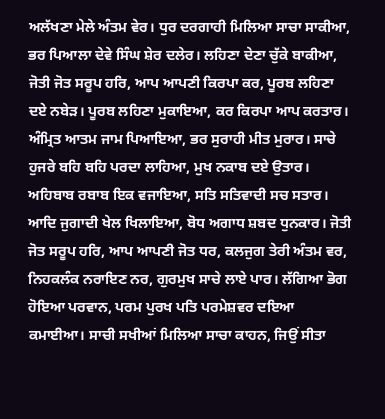ਅਲੱਖਣਾ ਮੇਲੇ ਅੰਤਮ ਵੇਰ। ਧੁਰ ਦਰਗਾਹੀ ਮਿਲਿਆ ਸਾਚਾ ਸਾਕੀਆ, ਭਰ ਪਿਆਲਾ ਦੇਵੇ ਸਿੰਘ ਸ਼ੇਰ ਦਲੇਰ। ਲਹਿਣਾ ਦੇਣਾ ਚੁੱਕੇ ਬਾਕੀਆ, ਜੋਤੀ ਜੋਤ ਸਰੂਪ ਹਰਿ, ਆਪ ਆਪਣੀ ਕਿਰਪਾ ਕਰ, ਪੂਰਬ ਲਹਿਣਾ ਦਏ ਨਬੇੜ। ਪੂਰਬ ਲਹਿਣਾ ਮੁਕਾਇਆ, ਕਰ ਕਿਰਪਾ ਆਪ ਕਰਤਾਰ। ਅੰਮ੍ਰਿਤ ਆਤਮ ਜਾਮ ਪਿਆਇਆ, ਭਰ ਸੁਰਾਹੀ ਮੀਤ ਮੁਰਾਰ। ਸਾਚੇ ਹੁਜਰੇ ਬਹਿ ਬਹਿ ਪਰਦਾ ਲਾਹਿਆ, ਮੁਖ ਨਕਾਬ ਦਏ ਉਤਾਰ। ਅਹਿਬਾਬ ਰਬਾਬ ਇਕ ਵਜਾਇਆ, ਸਤਿ ਸਤਿਵਾਦੀ ਸਚ ਸਤਾਰ। ਆਦਿ ਜੁਗਾਦੀ ਖੇਲ ਖਿਲਾਇਆ, ਬੋਧ ਅਗਾਧ ਸ਼ਬਦ ਧੁਨਕਾਰ। ਜੋਤੀ ਜੋਤ ਸਰੂਪ ਹਰਿ, ਆਪ ਆਪਣੀ ਜੋਤ ਧਰ, ਕਲਜੁਗ ਤੇਰੀ ਅੰਤਮ ਵਰ, ਨਿਹਕਲੰਕ ਨਰਾਇਣ ਨਰ, ਗੁਰਮੁਖ ਸਾਚੇ ਲਾਏ ਪਾਰ। ਲੱਗਿਆ ਭੋਗ ਹੋਇਆ ਪਰਵਾਨ, ਪਰਮ ਪੁਰਖ ਪਤਿ ਪਰਮੇਸ਼ਵਰ ਦਇਆ ਕਮਾਈਆ। ਸਾਚੀ ਸਖੀਆਂ ਮਿਲਿਆ ਸਾਚਾ ਕਾਹਨ, ਜਿਉਂ ਸੀਤਾ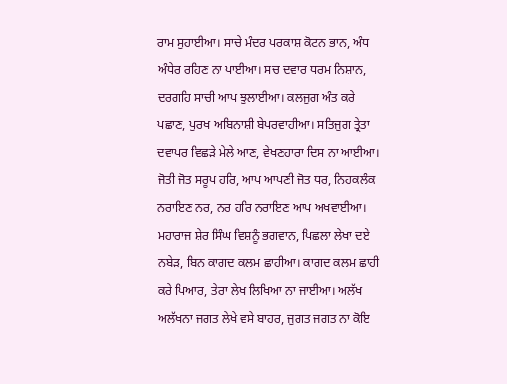ਰਾਮ ਸੁਹਾਈਆ। ਸਾਚੇ ਮੰਦਰ ਪਰਕਾਸ਼ ਕੋਟਨ ਭਾਨ, ਅੰਧ ਅੰਧੇਰ ਰਹਿਣ ਨਾ ਪਾਈਆ। ਸਚ ਦਵਾਰ ਧਰਮ ਨਿਸ਼ਾਨ, ਦਰਗਹਿ ਸਾਚੀ ਆਪ ਝੁਲਾਈਆ। ਕਲਜੁਗ ਅੰਤ ਕਰੇ ਪਛਾਣ, ਪੁਰਖ ਅਬਿਨਾਸ਼ੀ ਬੇਪਰਵਾਹੀਆ। ਸਤਿਜੁਗ ਤ੍ਰੇਤਾ ਦਵਾਪਰ ਵਿਛੜੇ ਮੇਲੇ ਆਣ, ਵੇਖਣਹਾਰਾ ਦਿਸ ਨਾ ਆਈਆ। ਜੋਤੀ ਜੋਤ ਸਰੂਪ ਹਰਿ, ਆਪ ਆਪਣੀ ਜੋਤ ਧਰ, ਨਿਹਕਲੰਕ ਨਰਾਇਣ ਨਰ, ਨਰ ਹਰਿ ਨਰਾਇਣ ਆਪ ਅਖਵਾਈਆ। ਮਹਾਰਾਜ ਸ਼ੇਰ ਸਿੰਘ ਵਿਸ਼ਨੂੰ ਭਗਵਾਨ, ਪਿਛਲਾ ਲੇਖਾ ਦਏ ਨਬੇੜ, ਬਿਨ ਕਾਗਦ ਕਲਮ ਛਾਹੀਆ। ਕਾਗਦ ਕਲਮ ਛਾਹੀ ਕਰੇ ਪਿਆਰ, ਤੇਰਾ ਲੇਖ ਲਿਖਿਆ ਨਾ ਜਾਈਆ। ਅਲੱਖ ਅਲੱਖਨਾ ਜਗਤ ਲੇਖੇ ਵਸੇ ਬਾਹਰ, ਜੁਗਤ ਜਗਤ ਨਾ ਕੋਇ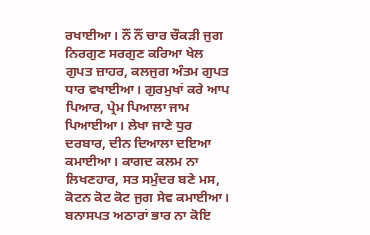ਰਖਾਈਆ। ਨੌਂ ਨੌਂ ਚਾਰ ਚੌਕੜੀ ਜੁਗ ਨਿਰਗੁਣ ਸਰਗੁਣ ਕਰਿਆ ਖੇਲ ਗੁਪਤ ਜ਼ਾਹਰ, ਕਲਜੁਗ ਅੰਤਮ ਗੁਪਤ ਧਾਰ ਵਖਾਈਆ। ਗੁਰਮੁਖਾਂ ਕਰੇ ਆਪ ਪਿਆਰ, ਪ੍ਰੇਮ ਪਿਆਲਾ ਜਾਮ ਪਿਆਈਆ। ਲੇਖਾ ਜਾਣੇ ਧੁਰ ਦਰਬਾਰ, ਦੀਨ ਦਿਆਲਾ ਦਇਆ ਕਮਾਈਆ। ਕਾਗਦ ਕਲਮ ਨਾ ਲਿਖਣਹਾਰ, ਸਤ ਸਮੁੰਦਰ ਬਣੇ ਮਸ, ਕੋਟਨ ਕੋਟ ਕੋਟ ਜੁਗ ਸੇਵ ਕਮਾਈਆ। ਬਨਾਸਪਤ ਅਠਾਰਾਂ ਭਾਰ ਨਾ ਕੋਇ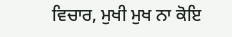ਵਿਚਾਰ, ਮੁਖੀ ਮੁਖ ਨਾ ਕੋਇ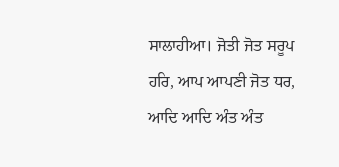ਸਾਲਾਹੀਆ। ਜੋਤੀ ਜੋਤ ਸਰੂਪ ਹਰਿ, ਆਪ ਆਪਣੀ ਜੋਤ ਧਰ, ਆਦਿ ਆਦਿ ਅੰਤ ਅੰਤ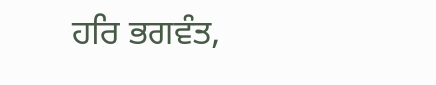ਹਰਿ ਭਗਵੰਤ,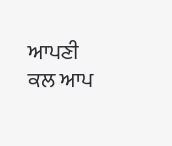ਆਪਣੀ ਕਲ ਆਪ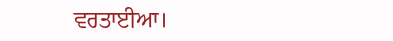ਵਰਤਾਈਆ।